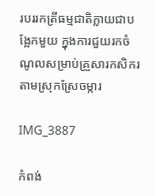របររកត្រីធម្មជាតិក្លាយជាបង្អែកមួយ ក្នុងការជួយរកចំណូលសម្រាប់គ្រួសារកសិករតាមស្រុកស្រែចម្ការ

IMG_3887

កំពង់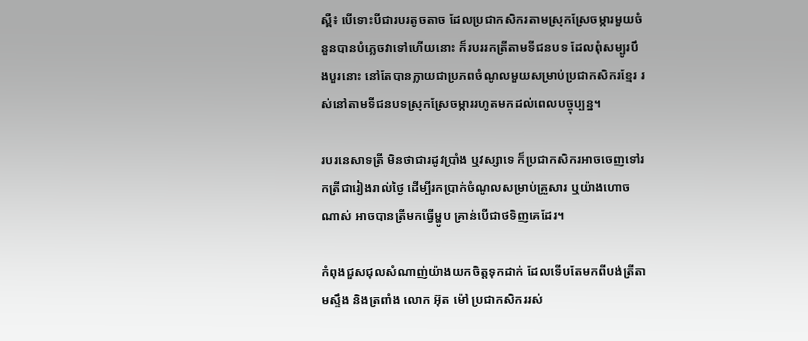ស្ពឺ៖ បើទោះបីជារបរតូចតាច ដែលប្រជាកសិករតាមស្រុកស្រែចម្ការមួយចំនួនបានបំភ្លេចវាទៅហើយនោះ ក៏របររកត្រីតាមទីជនបទ ដែលពុំសម្បូរបឹងបួរនោះ នៅតែបានក្លាយជាប្រភពចំណូលមួយសម្រាប់ប្រជាកសិករខ្មែរ រស់នៅតាមទីជនបទស្រុកស្រែចម្ការរហូតមកដល់ពេលបច្ចុប្បន្ន។

របរនេសាទត្រី មិនថាជារដូវប្រាំង ឬវស្សាទេ ក៏ប្រជាកសិករអាចចេញទៅរកត្រីជារៀងរាល់ថ្ងៃ ដើម្បីរកប្រាក់ចំណូលសម្រាប់គ្រួសារ ឬយ៉ាងហោចណាស់ អាចបានត្រីមកធ្វើម្ហូប គ្រាន់បើជាថទិញគេដែរ។

កំពុងជួសជុលសំណាញ់យ៉ាងយកចិត្តទុកដាក់ ដែលទើបតែមកពីបង់ត្រីតាមស្ទឹង និងត្រពាំង លោក អ៊ុត ម៉ៅ ប្រជាកសិកររស់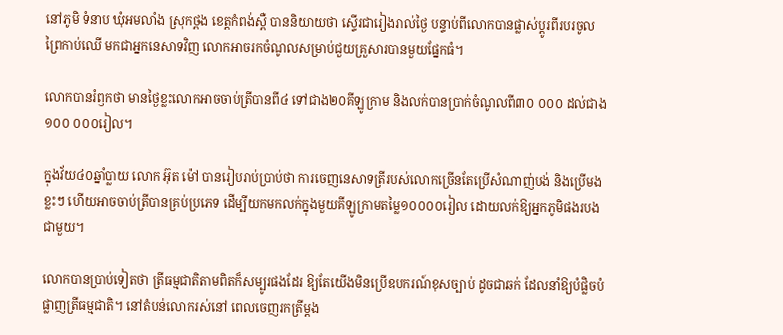នៅភូមិ ទំនាប ឃុំអមលាំង ស្រុកថ្ពង ខេត្តកំពង់ស្ពឺ បាននិយាយថា ស្ទើរជារៀងរាល់ថ្ងៃ បន្ទាប់ពីលោកបានផ្លាស់ប្តូរពីរបរចូលព្រៃកាប់ឈើ មកជាអ្នកនេសាទវិញ លោកអាចរកចំណូលសម្រាប់ជួយគ្រួសារបានមួយផ្នែកធំ។

លោកបានរំឭកថា មានថ្ងៃខ្លះលោកអាចចាប់ត្រីបានពី៤ ទៅជាង២០គីឡូក្រាម និងលក់បានប្រាក់ចំណូលពី៣០ ០០០ ដល់ជាង១០០ ០០០រៀល។

ក្នុងវ័យ៤០ឆ្នាំប្លាយ លោក អ៊ុត ម៉ៅ បានរៀបរាប់ប្រាប់ថា ការចេញនេសាទត្រីរបស់លោកច្រើនតែប្រើសំណាញ់បង់ និងប្រើមងខ្លះៗ ហើយអាចចាប់ត្រីបានគ្រប់ប្រភេទ ដើម្បីយកមកលក់ក្នុងមួយគីឡូក្រាមតម្លៃ១០០០០រៀល ដោយលក់ឱ្យអ្នកភូមិផងរបងជាមួយ។

លោកបានប្រាប់ទៀតថា ត្រីធម្មជាតិតាមពិតក៏សម្បូរផងដែរ ឱ្យតែយើងមិនប្រើឧបករណ៍ខុសច្បាប់ ដូចជាឆក់ ដែលនាំឱ្យបំផ្លិចបំផ្លាញត្រីធម្មជាតិ។ នៅតំបន់លោករស់នៅ ពេលចេញរកត្រីម្តង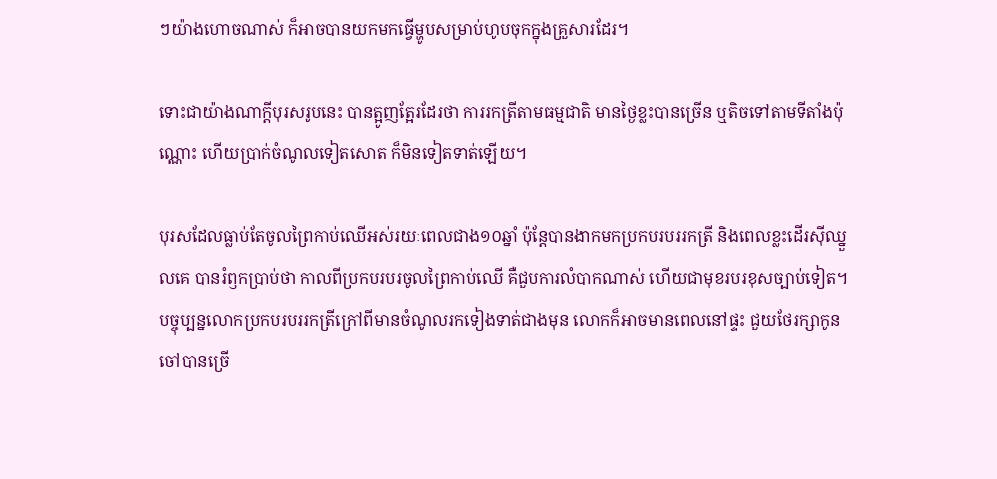ៗយ៉ាងហោចណាស់ ក៏អាចបានយកមកធ្វើម្ហូបសម្រាប់ហូបចុកក្នុងគ្រួសារដែរ។

ទោះជាយ៉ាងណាក្តីបុរសរូបនេះ បានត្អូញត្អែរដែរថា ការរកត្រីតាមធម្មជាតិ មានថ្ងៃខ្លះបានច្រើន ឬតិចទៅតាមទីតាំងប៉ុណ្ណោះ ហើយប្រាក់ចំណូលទៀតសោត ក៏មិនទៀតទាត់ឡើយ។

បុរសដែលធ្លាប់តែចូលព្រៃកាប់ឈើអស់រយៈពេលជាង១០ឆ្នាំ ប៉ុន្តែបានងាកមកប្រកបរបររកត្រី និងពេលខ្លះដើរស៊ីឈ្នួលគេ បានរំឭកប្រាប់ថា កាលពីប្រកបរបរចូលព្រៃកាប់ឈើ គឺជួបការលំបាកណាស់ ហើយជាមុខរបរខុសច្បាប់ទៀត។ បច្ចុប្បន្នលោកប្រកបរបររកត្រីក្រៅពីមានចំណូលរកទៀងទាត់ជាងមុន លោកក៏អាចមានពេលនៅផ្ទះ ជួយថែរក្សាកូនចៅបានច្រើ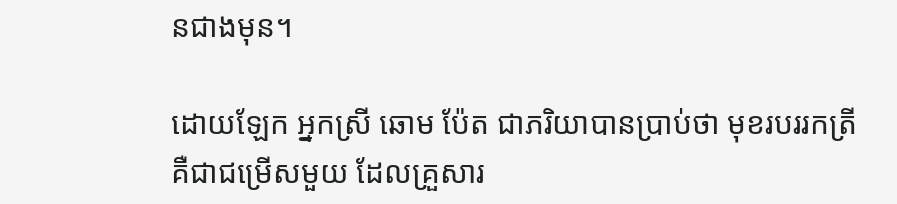នជាងមុន។

ដោយឡែក អ្នកស្រី ឆោម ប៉ែត ជាភរិយាបានប្រាប់ថា មុខរបររកត្រី គឺជាជម្រើសមួយ ដែលគ្រួសារ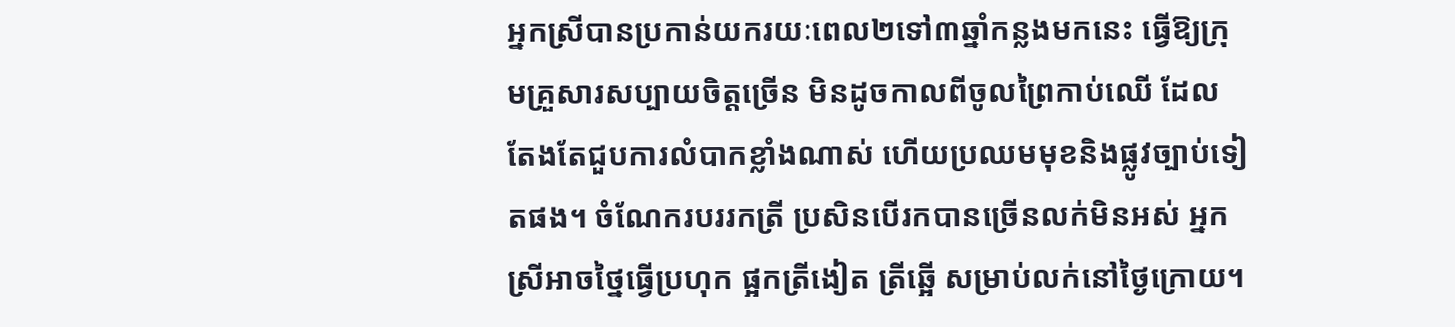អ្នកស្រីបានប្រកាន់យករយៈពេល២ទៅ៣ឆ្នាំកន្លងមកនេះ ធ្វើឱ្យក្រុមគ្រួសារសប្បាយចិត្តច្រើន មិនដូចកាលពីចូលព្រៃកាប់ឈើ ដែលតែងតែជួបការលំបាកខ្លាំងណាស់ ហើយប្រឈមមុខនិងផ្លូវច្បាប់ទៀតផង។ ចំណែករបររកត្រី ប្រសិនបើរកបានច្រើនលក់មិនអស់ អ្នកស្រីអាចថ្នៃធ្វើប្រហុក ផ្អកត្រីងៀត ត្រីឆ្អើ សម្រាប់លក់នៅថ្ងៃក្រោយ។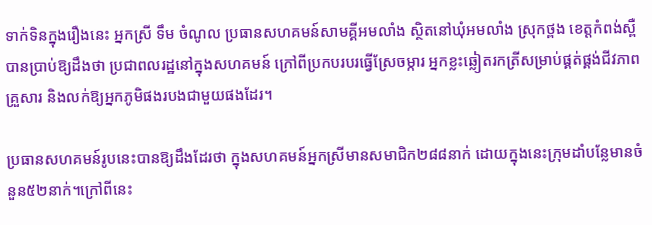ទាក់ទិនក្នុងរឿងនេះ អ្នកស្រី ទឹម ចំណូល ប្រធានសហគមន៍សាមគ្គីអមលាំង ស្ថិតនៅឃុំអមលាំង ស្រុកថ្ពង ខេត្តកំពង់ស្ពឺ បានប្រាប់ឱ្យដឹងថា ប្រជាពលរដ្ឋនៅក្នុងសហគមន៍ ក្រៅពីប្រកបរបរធ្វើស្រែចម្ការ អ្នកខ្លះឆ្លៀតរកត្រីសម្រាប់ផ្គត់ផ្គង់ជីវភាពគ្រួសារ និងលក់ឱ្យអ្នកភូមិផងរបងជាមួយផងដែរ។

ប្រធានសហគមន៍រូបនេះបានឱ្យដឹងដែរថា ក្នុងសហគមន៍អ្នកស្រីមានសមាជិក២៨៨នាក់ ដោយក្នុងនេះក្រុមដាំបន្លែមានចំនួន៥២នាក់។ក្រៅពីនេះ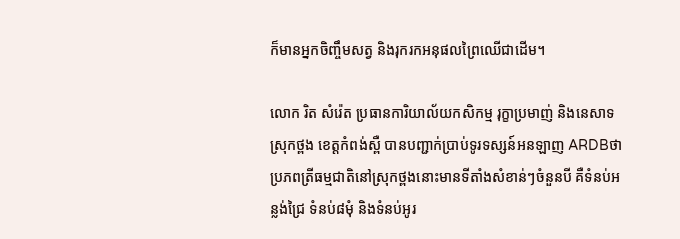ក៏មានអ្នកចិញ្ចឹមសត្វ និងរុករកអនុផលព្រៃឈើជាដើម។

លោក រិត សំរ៉េត ប្រធានការិយាល័យកសិកម្ម រុក្ខាប្រមាញ់ និងនេសាទ ស្រុកថ្ពង ខេត្តកំពង់ស្ពឺ បានបញ្ជាក់ប្រាប់ទូរទស្សន៍អនឡាញ ARDBថា ប្រភពត្រីធម្មជាតិនៅស្រុកថ្ពងនោះមានទីតាំងសំខាន់ៗចំនួនបី គឺទំនប់អន្លង់ជ្រៃ ទំនប់៨មុំ និងទំនប់អូរ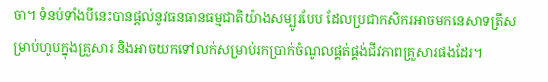ចា។ ទំនប់ទាំងបីនេះបានផ្តល់នូវធនធានធម្មជាតិយ៉ាងសម្បូរបែប ដែលប្រជាកសិករអាចមកនេសាទត្រីសម្រាប់ហូបក្នុងគ្រួសារ និងអាចយកទៅលក់សម្រាប់រកប្រាក់ចំណូលផ្គត់ផ្គង់ជីវភាពគ្រួសារផងដែរ។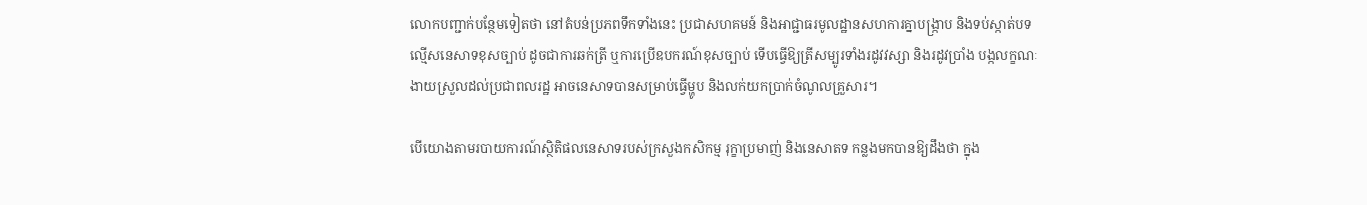លោកបញ្ជាក់បន្ថែមទៀតថា នៅតំបន់ប្រភពទឹកទាំងនេះ ប្រជាសហគមន៍ និងអាជ្ជាធរមូលដ្ឋានសហការគ្នាបង្ក្រាប និងទប់ស្កាត់បទល្មើសនេសាទខុសច្បាប់ ដូចជាការឆក់ត្រី ឬការប្រើឧបករណ៍ខុសច្បាប់ ទើបធ្វើឱ្យត្រីសម្បូរទាំងរដូវវស្សា និងរដូវប្រាំង បង្កលក្ខណៈងាយស្រួលដល់ប្រជាពលរដ្ឋ អាចនេសាទបានសម្រាប់ធ្វើម្ហូប និងលក់យកប្រាក់ចំណូលគ្រួសារ។

បើយោងតាមរបាយការណ៍ស្ថិតិផលនេសាទរបស់ក្រសួងកសិកម្ម រុក្ខាប្រមាញ់ និងនេសាតទ កន្លងមកបានឱ្យដឹងថា ក្នុង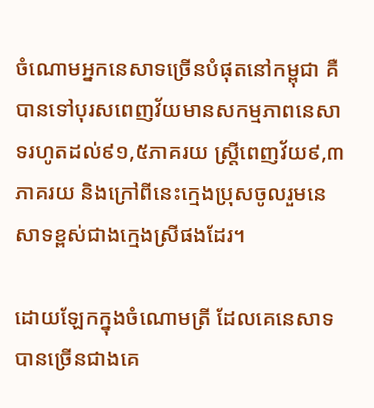ចំណោមអ្នកនេសាទច្រើនបំផុតនៅកម្ពុជា គឺបានទៅបុរសពេញវ័យមានសកម្មភាពនេសាទរហូតដល់៩១,៥ភាគរយ ស្រ្តីពេញវ័យ៩,៣ភាគរយ និងក្រៅពីនេះក្មេងប្រុសចូលរួមនេសាទខ្ពស់ជាងក្មេងស្រីផងដែរ។

ដោយឡែកក្នុងចំណោមត្រី ដែលគេនេសាទបានច្រើនជាងគេ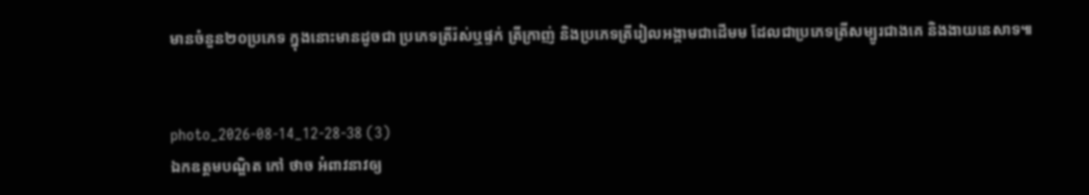មានចំនួន២០ប្រភេទ ក្នុងនោះមានដូចជា ប្រភេទត្រីរ៉ស់ឬផ្ទក់ ត្រីក្រាញ់ និងប្រភេទត្រីរៀលអង្កាមជាដើមម ដែលជាប្រភេទត្រីសម្បូរជាងគេ និងងាយនេសាទ៕


photo_2026-08-14_12-28-38 (3)
ឯកឧត្តមបណ្ឌិត កៅ ថាច អំពាវនាវឲ្យ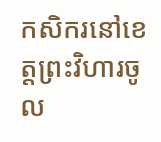កសិករនៅខេត្តព្រះវិហារចូល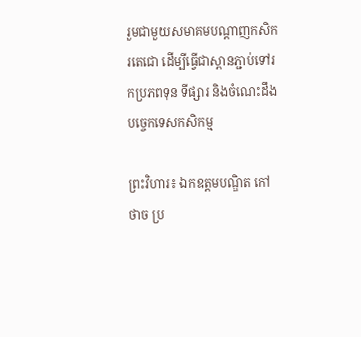រួមជាមួយសមាគមបណ្តាញកសិករតេជោ ដើម្បីធ្វើជាស្ពានភ្ជាប់ទៅរកប្រភពទុន ទីផ្សារ និងចំណេះដឹងបច្ចេកទេសកសិកម្ម

ព្រះវិហារ៖ ឯកឧត្តមបណ្ឌិត កៅ ថាច ប្រ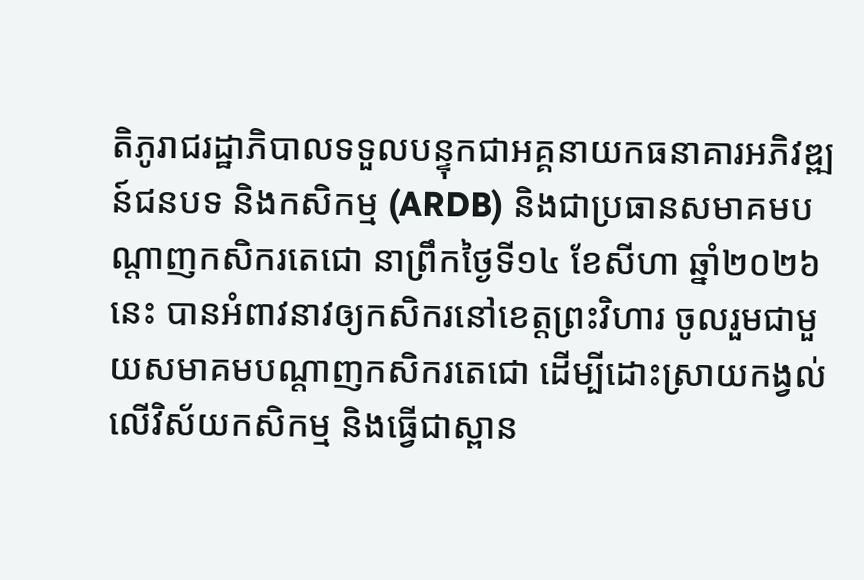តិភូរាជរដ្ឋាភិបាលទទួលបន្ទុកជាអគ្គនាយកធនាគារអភិវឌ្ឍន៍ជនបទ និងកសិកម្ម (ARDB) និងជាប្រធានសមាគមបណ្តាញកសិករតេជោ នាព្រឹកថ្ងៃទី១៤ ខែសីហា ឆ្នាំ២០២៦នេះ បានអំពាវនាវឲ្យកសិករនៅខេត្តព្រះវិហារ ចូលរួមជាមួយសមាគមបណ្តាញកសិករតេជោ ដើម្បីដោះស្រាយកង្វល់លើវិស័យកសិកម្ម និងធ្វើជាស្ពាន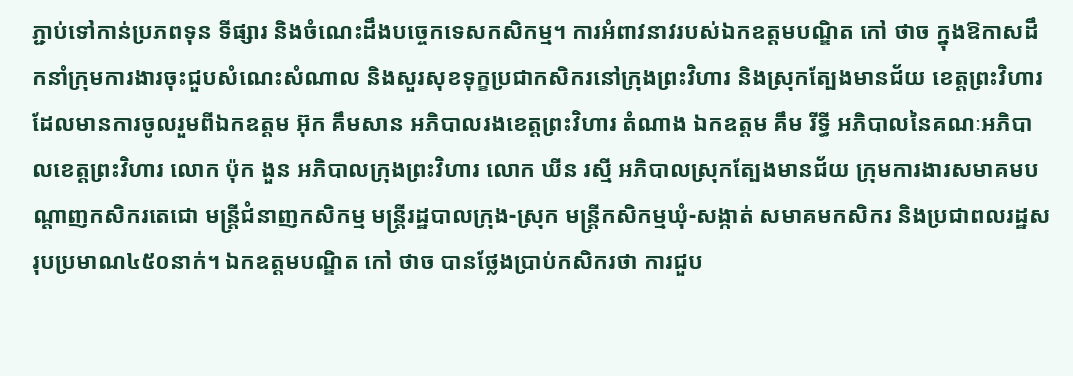ភ្ជាប់ទៅកាន់ប្រភពទុន ទីផ្សារ និងចំណេះដឹងបច្ចេកទេសកសិកម្ម។ ការអំពាវនាវរបស់ឯកឧត្តមបណ្ឌិត កៅ ថាច ក្នុងឱកាសដឹកនាំក្រុមការងារចុះជួបសំណេះសំណាល និងសួរសុខទុក្ខប្រជាកសិករនៅក្រុងព្រះវិហារ និងស្រុកត្បែងមានជ័យ ខេត្តព្រះវិហារ ដែលមានការចូលរួមពីឯកឧត្តម អ៊ុក គឹមសាន អភិបាលរងខេត្តព្រះវិហារ តំណាង ឯកឧត្តម គឹម រីទ្ធី អភិបាលនៃគណៈអភិបាលខេត្តព្រះវិហារ លោក ប៉ុក ងួន អភិបាលក្រុងព្រះវិហារ លោក ឃីន រស្មី អភិបាលស្រុកត្បែងមានជ័យ ក្រុមការងារសមាគមបណ្តាញកសិករតេជោ មន្ត្រីជំនាញកសិកម្ម មន្ត្រីរដ្ឋបាលក្រុង-ស្រុក មន្ត្រីកសិកម្មឃុំ-សង្កាត់ សមាគមកសិករ និងប្រជាពលរដ្ឋសរុបប្រមាណ៤៥០នាក់។ ឯកឧត្តមបណ្ឌិត កៅ ថាច បានថ្លែងប្រាប់កសិករថា ការជួប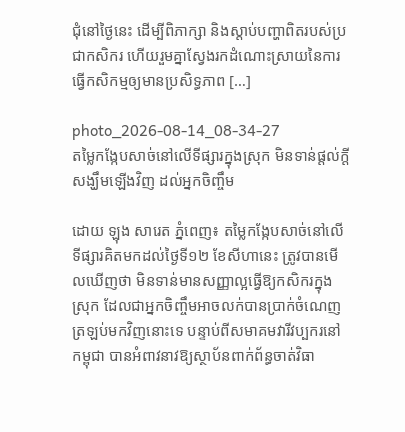ជុំនៅថ្ងៃនេះ ដើម្បីពិភាក្សា និងស្តាប់បញ្ហាពិតរបស់ប្រជាកសិករ ហើយរួមគ្នាស្វែងរកដំណោះស្រាយនៃការធ្វើកសិកម្មឲ្យមានប្រសិទ្ធភាព […]

photo_2026-08-14_08-34-27
តម្លៃកង្កែបសាច់នៅលើទីផ្សារក្នុងស្រុក មិនទាន់ផ្តល់ក្តីសង្ឃឹមឡើងវិញ ដល់អ្នកចិញ្ចឹម

ដោយ ឡុង សារេត ភ្នំពេញ៖ តម្លៃកង្កែបសាច់នៅលើទីផ្សារគិតមកដល់ថ្ងៃទី១២ ខែសីហានេះ ត្រូវបានមើលឃើញថា មិនទាន់មានសញ្ញាល្អធ្វើឱ្យកសិករក្នុងស្រុក ដែលជាអ្នកចិញ្ចឹមអាចលក់បានប្រាក់ចំណេញត្រឡប់មកវិញនោះទេ បន្ទាប់ពីសមាគមវារីវប្បករនៅកម្ពុជា បានអំពាវនាវឱ្យស្ថាប័នពាក់ព័ន្ធចាត់វិធា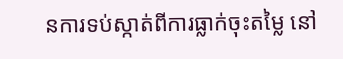នការទប់ស្កាត់ពីការធ្លាក់ចុះតម្លៃ នៅ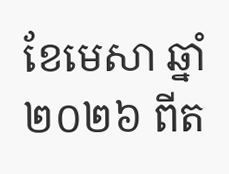ខែមេសា ឆ្នាំ២០២៦ ពីត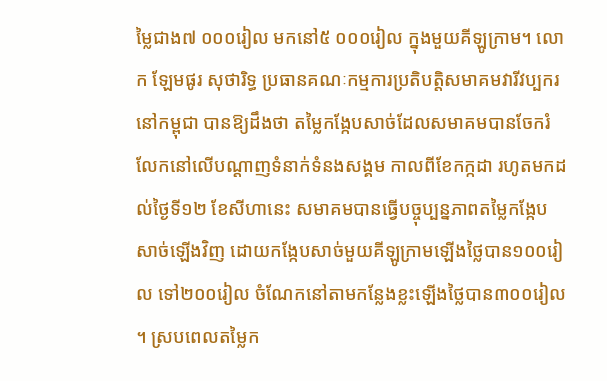ម្លៃជាង៧ ០០០រៀល មកនៅ៥ ០០០រៀល ក្នុងមួយគីឡូក្រាម។ លោក ឡែមផូរ សុថារិទ្ធ ប្រធានគណៈកម្មការប្រតិបត្តិសមាគមវារីវប្បករនៅកម្ពុជា បានឱ្យដឹងថា តម្លៃកង្កែបសាច់ដែលសមាគមបានចែករំលែកនៅលើបណ្តាញទំនាក់ទំនងសង្គម កាលពីខែកក្កដា រហូតមកដល់ថ្ងៃទី១២ ខែសីហានេះ សមាគមបានធ្វើបច្ចុប្បន្នភាពតម្លៃកង្កែបសាច់ឡើងវិញ ដោយកង្កែបសាច់មួយគីឡូក្រាមឡើងថ្លៃបាន១០០រៀល ទៅ២០០រៀល ចំណែកនៅតាមកន្លែងខ្លះឡើងថ្លៃបាន៣០០រៀល។ ស្របពេលតម្លៃក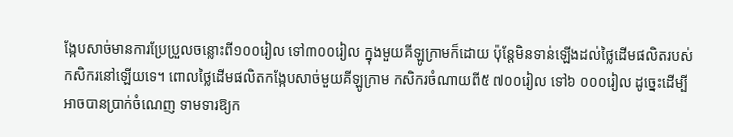ង្កែបសាច់មានការប្រែប្រួលចន្លោះពី១០០រៀល ទៅ៣០០រៀល ក្នុងមួយគីឡូក្រាមក៏ដោយ ប៉ុន្តែមិនទាន់ឡើងដល់ថ្លៃដើមផលិតរបស់កសិករនៅឡើយទេ។ ពោលថ្លៃដើមផលិតកង្កែបសាច់មួយគីឡូក្រាម កសិករចំណាយពី៥ ៧០០រៀល ទៅ៦ ០០០រៀល ដូច្នេះដើម្បីអាចបានប្រាក់ចំណេញ ទាមទារឱ្យក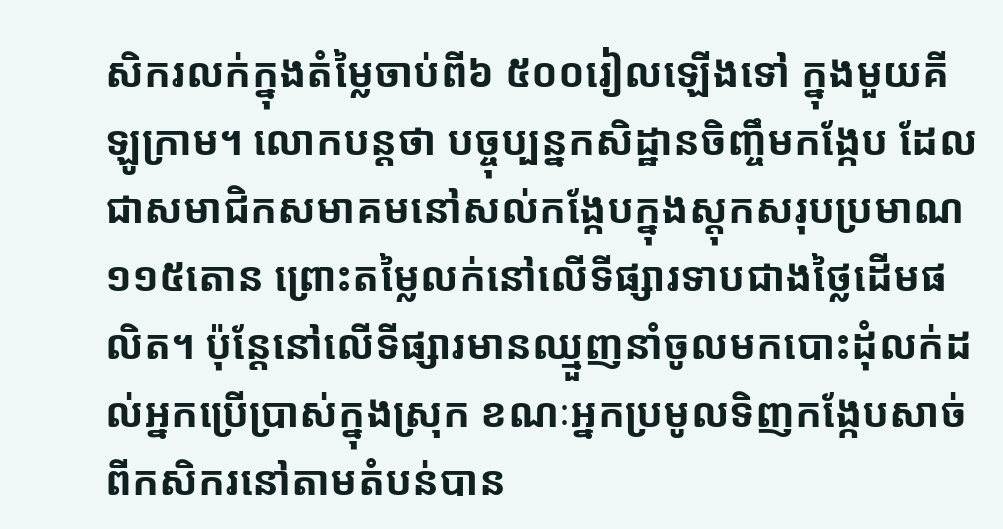សិករលក់ក្នុងតំម្លៃចាប់ពី៦ ៥០០រៀលឡើងទៅ ក្នុងមួយគីឡូក្រាម។ លោកបន្តថា បច្ចុប្បន្នកសិដ្ឋានចិញ្ចឹមកង្កែប ដែលជាសមាជិកសមាគមនៅសល់កង្កែបក្នុងស្តុកសរុបប្រមាណ១១៥តោន ព្រោះតម្លៃលក់នៅលើទីផ្សារទាបជាងថ្លៃដើមផលិត។ ប៉ុន្តែនៅលើទីផ្សារមានឈ្មួញនាំចូលមកបោះដុំលក់ដល់អ្នកប្រើប្រាស់ក្នុងស្រុក ខណៈអ្នកប្រមូលទិញកង្កែបសាច់ពីកសិករនៅតាមតំបន់បាន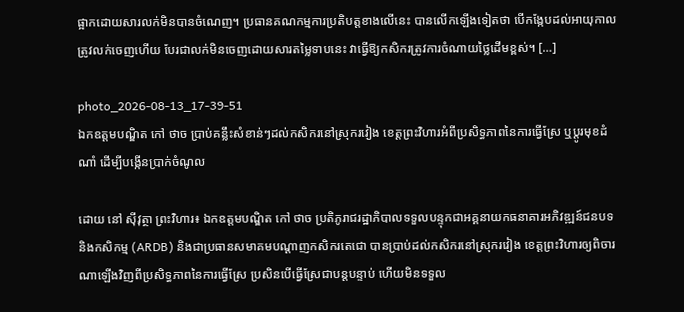ផ្អាកដោយសារលក់មិនបានចំណេញ។ ប្រធានគណកម្មការប្រតិបត្តខាងលើនេះ បានលើកឡើងទៀតថា បើកង្កែបដល់អាយុកាលត្រូវលក់ចេញហើយ បែរជាលក់មិនចេញដោយសារតម្លៃទាបនេះ វាធ្វើឱ្យកសិករត្រូវការចំណាយថ្លៃដើមខ្ពស់។ […]

photo_2026-08-13_17-39-51
ឯកឧត្តមបណ្ឌិត កៅ ថាច ប្រាប់គន្លឹះសំខាន់ៗដល់កសិករនៅស្រុករវៀង ខេត្តព្រះវិហារអំពីប្រសិទ្ធភាពនៃការធ្វើស្រែ ឬប្តូរមុខដំណាំ ដើម្បីបង្កើនប្រាក់ចំណូល

ដោយ នៅ ស៊ីវុត្ថា ព្រះវិហារ៖ ឯកឧត្តមបណ្ឌិត កៅ ថាច ប្រតិភូរាជរដ្ឋាភិបាលទទួលបន្ទុកជាអគ្គនាយកធនាគារអភិវឌ្ឍន៍ជនបទ និងកសិកម្ម (ARDB) និងជាប្រធានសមាគមបណ្តាញកសិករតេជោ បានប្រាប់ដល់កសិករនៅស្រុករវៀង ខេត្តព្រះវិហារឲ្យពិចារណាឡើងវិញពីប្រសិទ្ធភាពនៃការធ្វើស្រែ ប្រសិនបើធ្វើស្រែជាបន្តបន្ទាប់ ហើយមិនទទួល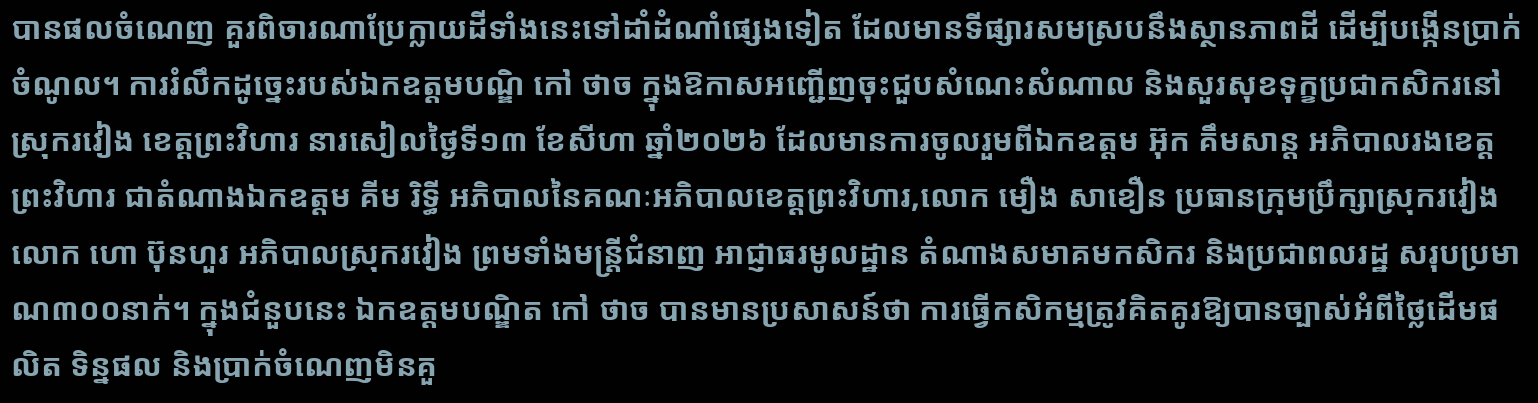បានផលចំណេញ គួរពិចារណាប្រែក្លាយដីទាំងនេះទៅដាំដំណាំផ្សេងទៀត ដែលមានទីផ្សារសមស្របនឹងស្ថានភាពដី ដើម្បីបង្កើនប្រាក់ចំណូល។ ការរំលឹកដូច្នេះរបស់ឯកឧត្តមបណ្ឌិ កៅ ថាច ក្នុងឱកាសអញ្ជើញចុះជួបសំណេះសំណាល និងសួរសុខទុក្ខប្រជាកសិករនៅស្រុករវៀង ខេត្តព្រះវិហារ នារសៀលថ្ងៃទី១៣ ខែសីហា ឆ្នាំ២០២៦ ដែលមានការចូលរួមពីឯកឧត្តម អ៊ុក គឹមសាន្ត អភិបាលរងខេត្តព្រះវិហារ ជាតំណាងឯកឧត្តម គីម រិទ្ធី អភិបាលនៃគណៈអភិបាលខេត្តព្រះវិហារ,លោក មឿង សាខឿន ប្រធានក្រុមប្រឹក្សាស្រុករវៀង លោក ហោ ប៊ុនហួរ អភិបាលស្រុករវៀង ព្រមទាំងមន្ត្រីជំនាញ អាជ្ញាធរមូលដ្ឋាន តំណាងសមាគមកសិករ និងប្រជាពលរដ្ឋ សរុបប្រមាណ៣០០នាក់។ ក្នុងជំនួបនេះ ឯកឧត្តមបណ្ឌិត កៅ ថាច បានមានប្រសាសន៍ថា ការធ្វើកសិកម្មត្រូវគិតគូរឱ្យបានច្បាស់អំពីថ្លៃដើមផលិត ទិន្នផល និងប្រាក់ចំណេញមិនគួ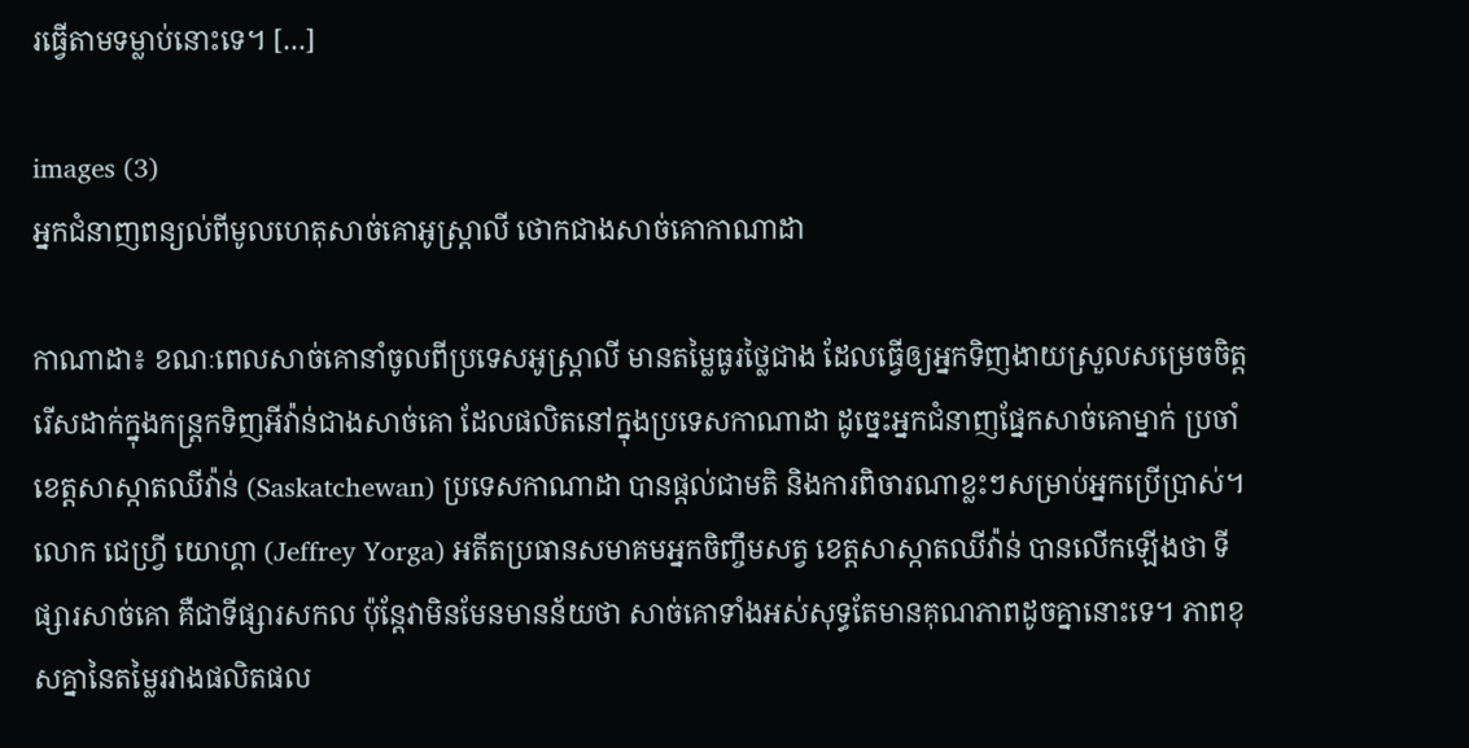រធ្វើតាមទម្លាប់នោះទេ។ […]

images (3)
អ្នកជំនាញពន្យល់ពីមូលហេតុសាច់គោអូស្ត្រាលី ថោកជាងសាច់គោកាណាដា

កាណាដា៖ ខណៈពេលសាច់គោនាំចូលពីប្រទេសអូស្ត្រាលី មានតម្លៃធូរថ្លៃជាង ដែលធ្វើឲ្យអ្នកទិញងាយស្រួលសម្រេចចិត្តរើសដាក់ក្នុងកន្ត្រកទិញអីវ៉ាន់ជាងសាច់គោ ដែលផលិតនៅក្នុងប្រទេសកាណាដា ដូច្នេះអ្នកជំនាញផ្នែកសាច់គោម្នាក់ ប្រចាំខេត្តសាស្កាតឈីវ៉ាន់ (Saskatchewan) ប្រទេសកាណាដា បានផ្តល់ជាមតិ និងការពិចារណាខ្លះៗសម្រាប់អ្នកប្រើប្រាស់។ លោក ជេហ្វ្រី យោហ្គា (Jeffrey Yorga) អតីតប្រធានសមាគមអ្នកចិញ្ចឹមសត្វ ខេត្តសាស្កាតឈីវ៉ាន់ បានលើកឡើងថា ទីផ្សារសាច់គោ គឺជាទីផ្សារសកល ប៉ុន្តែវាមិនមែនមានន័យថា សាច់គោទាំងអស់សុទ្ធតែមានគុណភាពដូចគ្នានោះទេ។ ភាពខុសគ្នានៃតម្លៃរវាងផលិតផល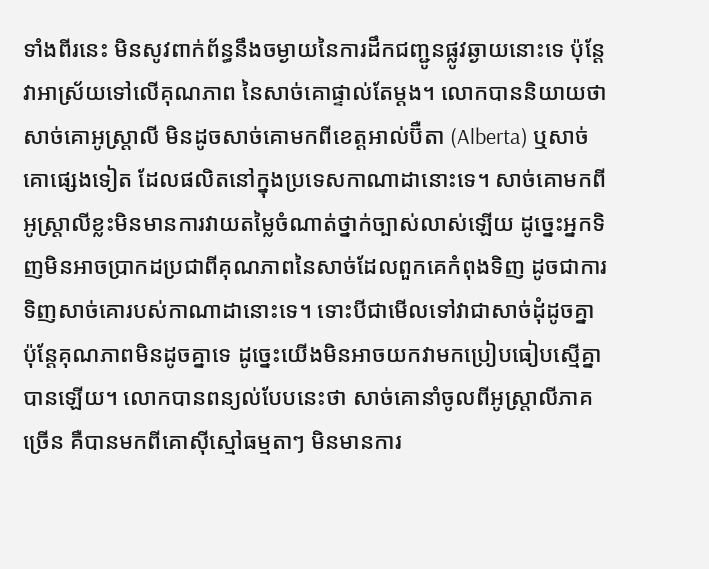ទាំងពីរនេះ មិនសូវពាក់ព័ន្ធនឹងចម្ងាយនៃការដឹកជញ្ជូនផ្លូវឆ្ងាយនោះទេ ប៉ុន្តែវាអាស្រ័យទៅលើគុណភាព នៃសាច់គោផ្ទាល់តែម្តង។ លោកបាននិយាយថា សាច់គោអូស្ត្រាលី មិនដូចសាច់គោមកពីខេត្តអាល់ប៊ឺតា (Alberta) ឬសាច់គោផ្សេងទៀត ដែលផលិតនៅក្នុងប្រទេសកាណាដានោះទេ។ សាច់គោមកពីអូស្ត្រាលីខ្លះមិនមានការវាយតម្លៃចំណាត់ថ្នាក់ច្បាស់លាស់ឡើយ ដូច្នេះអ្នកទិញមិនអាចប្រាកដប្រជាពីគុណភាពនៃសាច់ដែលពួកគេកំពុងទិញ ដូចជាការទិញសាច់គោរបស់កាណាដានោះទេ។ ទោះបីជាមើលទៅវាជាសាច់ដុំដូចគ្នា ប៉ុន្តែគុណភាពមិនដូចគ្នាទេ ដូច្នេះយើងមិនអាចយកវាមកប្រៀបធៀបស្មើគ្នាបានឡើយ។ លោកបានពន្យល់បែបនេះថា សាច់គោនាំចូលពីអូស្ត្រាលីភាគច្រើន គឺបានមកពីគោស៊ីស្មៅធម្មតាៗ មិនមានការ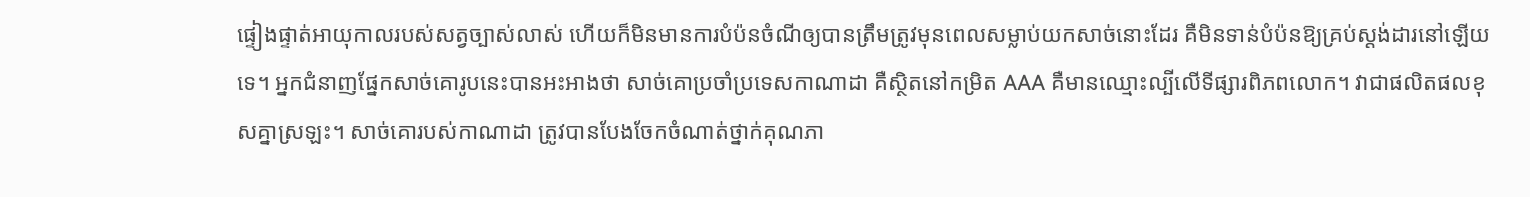ផ្ទៀងផ្ទាត់អាយុកាលរបស់សត្វច្បាស់លាស់ ហើយក៏មិនមានការបំប៉នចំណីឲ្យបានត្រឹមត្រូវមុនពេលសម្លាប់យកសាច់នោះដែរ គឺមិនទាន់បំប៉នឱ្យគ្រប់ស្តង់ដារនៅឡើយទេ។ អ្នកជំនាញផ្នែកសាច់គោរូបនេះបានអះអាងថា សាច់គោប្រចាំប្រទេសកាណាដា គឺស្ថិតនៅកម្រិត AAA គឺមានឈ្មោះល្បីលើទីផ្សារពិភពលោក។ វាជាផលិតផលខុសគ្នាស្រឡះ។ សាច់គោរបស់កាណាដា ត្រូវបានបែងចែកចំណាត់ថ្នាក់គុណភា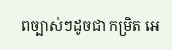ពច្បាស់ៗដូចជា កម្រិត អេ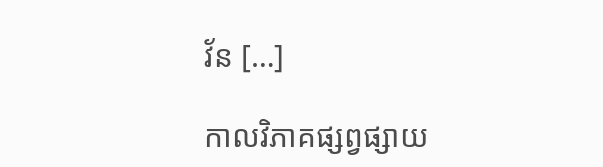វ័ន […]

កាលវិភាគផ្សព្វផ្សាយ